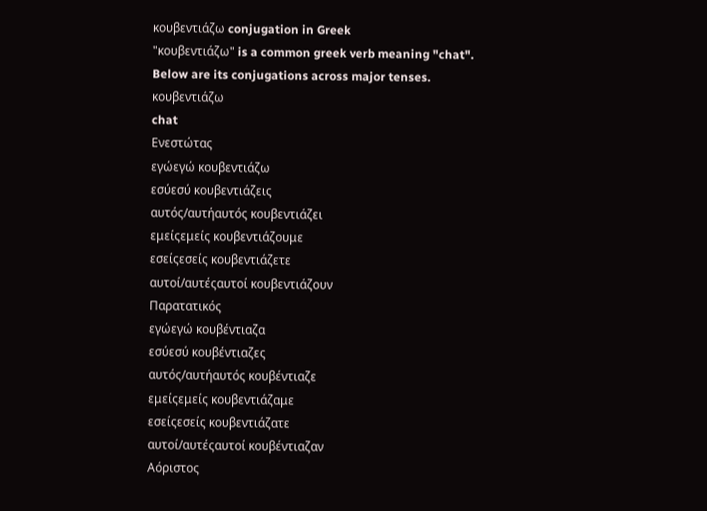κουβεντιάζω conjugation in Greek
"κουβεντιάζω" is a common greek verb meaning "chat". Below are its conjugations across major tenses.
κουβεντιάζω
chat
Ενεστώτας
εγώεγώ κουβεντιάζω
εσύεσύ κουβεντιάζεις
αυτός/αυτήαυτός κουβεντιάζει
εμείςεμείς κουβεντιάζουμε
εσείςεσείς κουβεντιάζετε
αυτοί/αυτέςαυτοί κουβεντιάζουν
Παρατατικός
εγώεγώ κουβέντιαζα
εσύεσύ κουβέντιαζες
αυτός/αυτήαυτός κουβέντιαζε
εμείςεμείς κουβεντιάζαμε
εσείςεσείς κουβεντιάζατε
αυτοί/αυτέςαυτοί κουβέντιαζαν
Αόριστος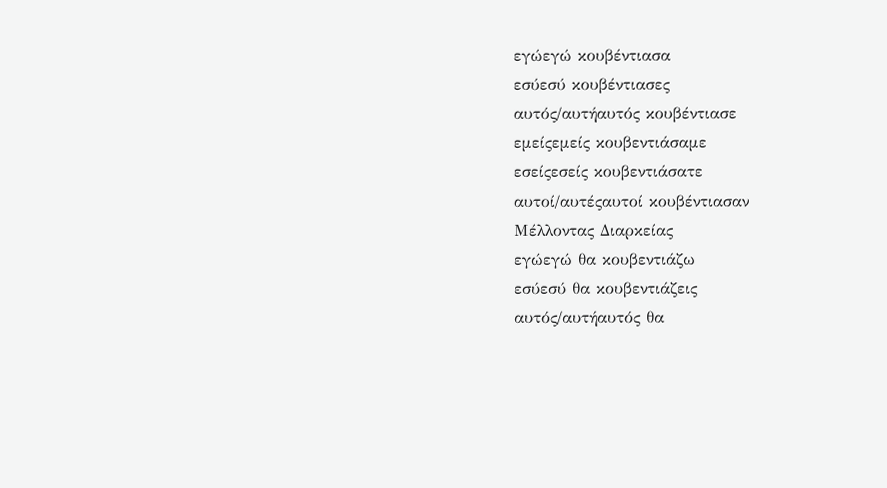εγώεγώ κουβέντιασα
εσύεσύ κουβέντιασες
αυτός/αυτήαυτός κουβέντιασε
εμείςεμείς κουβεντιάσαμε
εσείςεσείς κουβεντιάσατε
αυτοί/αυτέςαυτοί κουβέντιασαν
Μέλλοντας Διαρκείας
εγώεγώ θα κουβεντιάζω
εσύεσύ θα κουβεντιάζεις
αυτός/αυτήαυτός θα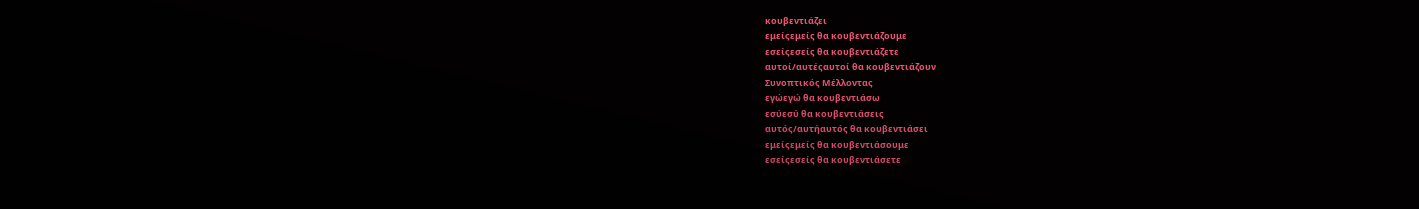κουβεντιάζει
εμείςεμείς θα κουβεντιάζουμε
εσείςεσείς θα κουβεντιάζετε
αυτοί/αυτέςαυτοί θα κουβεντιάζουν
Συνοπτικός Μέλλοντας
εγώεγώ θα κουβεντιάσω
εσύεσύ θα κουβεντιάσεις
αυτός/αυτήαυτός θα κουβεντιάσει
εμείςεμείς θα κουβεντιάσουμε
εσείςεσείς θα κουβεντιάσετε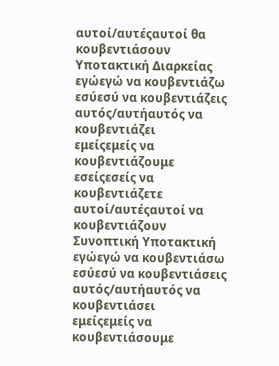αυτοί/αυτέςαυτοί θα κουβεντιάσουν
Υποτακτική Διαρκείας
εγώεγώ να κουβεντιάζω
εσύεσύ να κουβεντιάζεις
αυτός/αυτήαυτός να κουβεντιάζει
εμείςεμείς να κουβεντιάζουμε
εσείςεσείς να κουβεντιάζετε
αυτοί/αυτέςαυτοί να κουβεντιάζουν
Συνοπτική Υποτακτική
εγώεγώ να κουβεντιάσω
εσύεσύ να κουβεντιάσεις
αυτός/αυτήαυτός να κουβεντιάσει
εμείςεμείς να κουβεντιάσουμε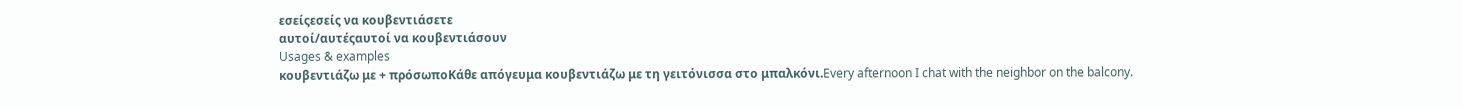εσείςεσείς να κουβεντιάσετε
αυτοί/αυτέςαυτοί να κουβεντιάσουν
Usages & examples
κουβεντιάζω με + πρόσωποΚάθε απόγευμα κουβεντιάζω με τη γειτόνισσα στο μπαλκόνι.Every afternoon I chat with the neighbor on the balcony.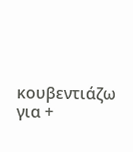κουβεντιάζω για +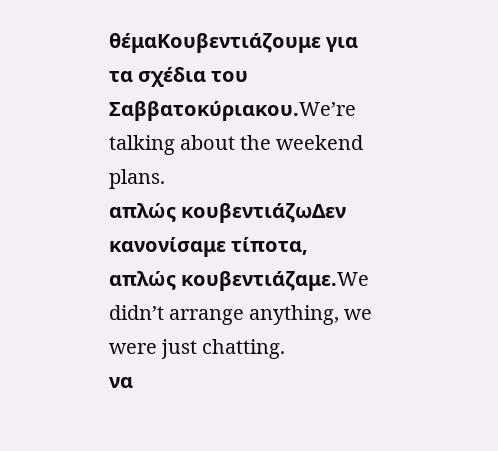θέμαΚουβεντιάζουμε για τα σχέδια του Σαββατοκύριακου.We’re talking about the weekend plans.
απλώς κουβεντιάζωΔεν κανονίσαμε τίποτα, απλώς κουβεντιάζαμε.We didn’t arrange anything, we were just chatting.
να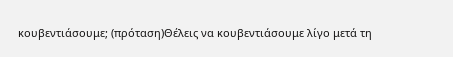κουβεντιάσουμε; (πρόταση)Θέλεις να κουβεντιάσουμε λίγο μετά τη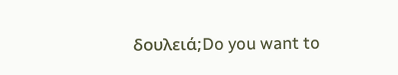δουλειά;Do you want to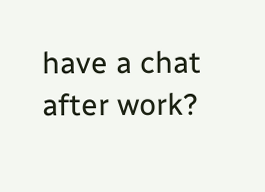have a chat after work?